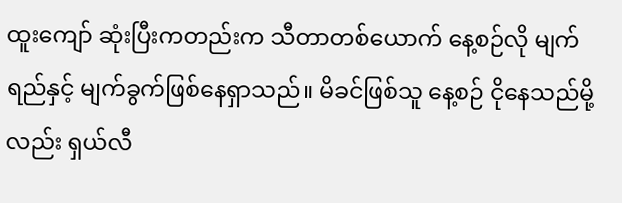ထူးကျော် ဆုံးပြီးကတည်းက သီတာတစ်ယောက် နေ့စဉ်လို မျက်ရည်နှင့် မျက်ခွက်ဖြစ်နေရှာသည်။ မိခင်ဖြစ်သူ နေ့စဉ် ငိုနေသည်မို့လည်း ရှယ်လီ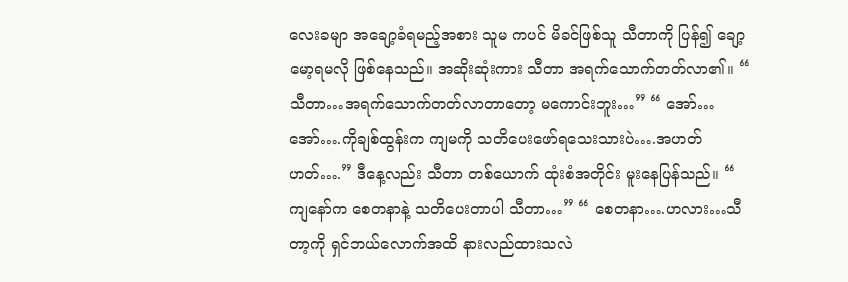လေးခမျာ အချော့ခံရမည့်အစား သူမ ကပင် မိခင်ဖြစ်သူ သီတာကို ပြန်၍ ချော့မော့ရမလို ဖြစ်နေသည်။ အဆိုးဆုံးကား သီတာ အရက်သောက်တတ်လာ၏။ “ သီတာ…အရက်သောက်တတ်လာတာတော့ မကောင်းဘူး…” “ အော်…အော်….ကိုချစ်ထွန်းက ကျမကို သတိပေးဖော်ရသေးသားပဲ….အဟတ်ဟတ်….” ဒီနေ့လည်း သီတာ တစ်ယောက် ထုံးစံအတိုင်း မူးနေပြန်သည်။ “ ကျနော်က စေတနာနဲ့ သတိပေးတာပါ သီတာ…” “ စေတနာ….ဟလား…သီတာ့ကို ရှင်ဘယ်လောက်အထိ နားလည်ထားသလဲ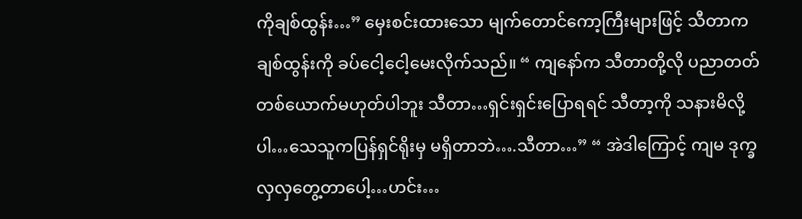ကိုချစ်ထွန်း…” မှေးစင်းထားသော မျက်တောင်ကော့ကြီးများဖြင့် သီတာက ချစ်ထွန်းကို ခပ်ငေါ့ငေါ့မေးလိုက်သည်။ “ ကျနော်က သီတာတို့လို ပညာတတ် တစ်ယောက်မဟုတ်ပါဘူး သီတာ…ရှင်းရှင်းပြောရရင် သီတာ့ကို သနားမိလို့ ပါ…သေသူကပြန်ရှင်ရိုးမှ မရှိတာဘဲ….သီတာ…” “ အဲဒါကြောင့် ကျမ ဒုက္ခလှလှတွေ့တာပေါ့…ဟင်း…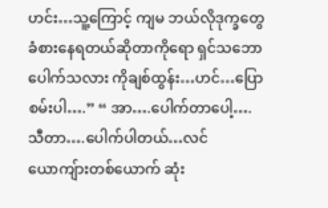ဟင်း…သူ့ကြောင့် ကျမ ဘယ်လိုဒုက္ခတွေ ခံစားနေရတယ်ဆိုတာကိုရော ရှင်သဘောပေါက်သလား ကိုချစ်ထွန်း…ဟင်…ပြောစမ်းပါ….” “ အာ….ပေါက်တာပေါ့….သီတာ….ပေါက်ပါတယ်…လင်ယောကျ်ားတစ်ယောက် ဆုံး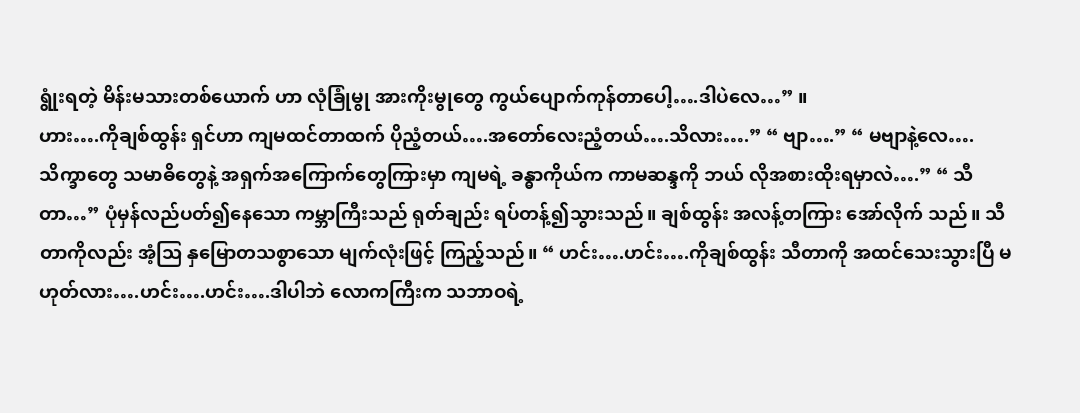ရွုံးရတဲ့ မိန်းမသားတစ်ယောက် ဟာ လုံခြုံမွု အားကိုးမွုတွေ ကွယ်ပျောက်ကုန်တာပေါ့….ဒါပဲလေ…” ။
ဟား….ကိုချစ်ထွန်း ရှင်ဟာ ကျမထင်တာထက် ပိုညံ့တယ်….အတော်လေးညံ့တယ်….သိလား….” “ ဗျာ….” “ မဗျာနဲ့လေ….သိက္ခာတွေ သမာဓိတွေနဲ့ အရှက်အကြောက်တွေကြားမှာ ကျမရဲ့ ခန္ဓာကိုယ်က ကာမဆန္ဒကို ဘယ် လိုအစားထိုးရမှာလဲ….” “ သီတာ…” ပုံမှန်လည်ပတ်၍နေသော ကမ္ဘာကြီးသည် ရုတ်ချည်း ရပ်တန့်၍သွားသည်။ ချစ်ထွန်း အလန့်တကြား အော်လိုက် သည်။ သီတာကိုလည်း အံ့သြ နှမြောတသစွာသော မျက်လုံးဖြင့် ကြည့်သည်။ “ ဟင်း….ဟင်း….ကိုချစ်ထွန်း သီတာကို အထင်သေးသွားပြီ မဟုတ်လား….ဟင်း….ဟင်း….ဒါပါဘဲ လောကကြီးက သဘာဝရဲ့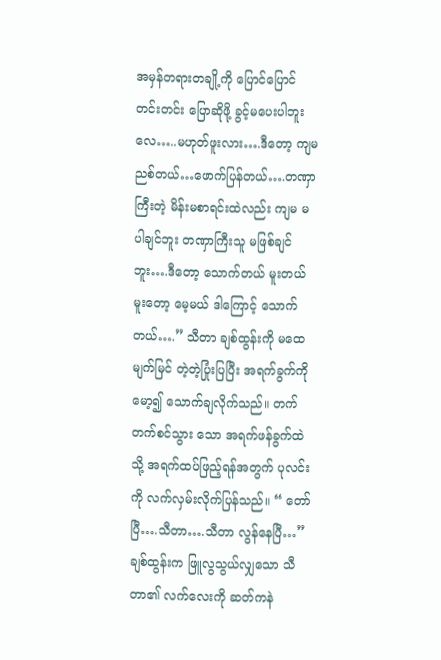အမှန်တရားတချို့ကို ပြောင်ပြောင်တင်းတင်း ပြောဆိုဖို့ ခွင့်မပေးပါဘူးလေ…..မဟုတ်ဖူးလား….ဒီတော့ ကျမ ညစ်တယ်…ဖောက်ပြန်တယ်….တဏှာကြီးတဲ့ မိန်းမစာရင်းထဲလည်း ကျမ မပါချင်ဘူး တဏှာကြီးသူ မဖြစ်ချင်ဘူး….ဒီတော့ သောက်တယ် မူးတယ် မူးတော့ မေ့မယ် ဒါကြောင့် သောက်တယ်….” သီတာ ချစ်ထွန်းကို မထေမျက်မြင် တဲ့တဲ့ပြုံးပြပြီး အရက်ခွက်ကို မော့၍ သောက်ချလိုက်သည်။ တက်တက်စင်သွား သော အရက်ဖန်ခွက်ထဲသို့ အရက်ထပ်ဖြည့်ရန်အတွက် ပုလင်းကို လက်လှမ်းလိုက်ပြန်သည်။ “ တော်ပြီ….သီတာ….သီတာ လွန်နေပြီ…” ချစ်ထွန်းက ဖြူလွသွယ်လျှသော သီတာ၏ လက်လေးကို ဆတ်ကနဲ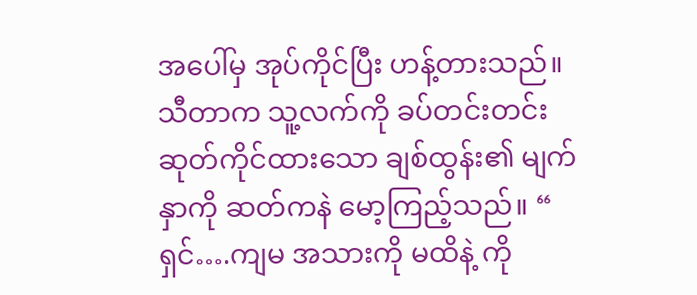အပေါ်မှ အုပ်ကိုင်ပြီး ဟန့်တားသည်။
သီတာက သူ့လက်ကို ခပ်တင်းတင်း ဆုတ်ကိုင်ထားသော ချစ်ထွန်း၏ မျက်နှာကို ဆတ်ကနဲ မော့ကြည့်သည်။ “ ရှင်….ကျမ အသားကို မထိနဲ့ ကို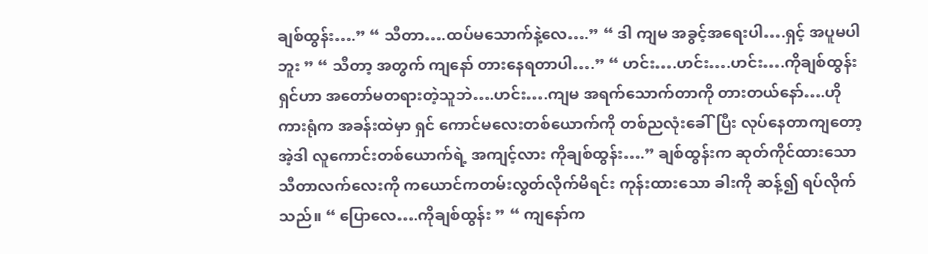ချစ်ထွန်း….” “ သီတာ….ထပ်မသောက်နဲ့လေ….” “ ဒါ ကျမ အခွင့်အရေးပါ….ရှင့် အပူမပါဘူး ” “ သီတာ့ အတွက် ကျနော် တားနေရတာပါ….” “ ဟင်း….ဟင်း….ဟင်း….ကိုချစ်ထွန်း ရှင်ဟာ အတော်မတရားတဲ့သူဘဲ….ဟင်း….ကျမ အရက်သောက်တာကို တားတယ်နော်….ဟိုကားရုံက အခန်းထဲမှာ ရှင် ကောင်မလေးတစ်ယောက်ကို တစ်ညလုံးခေါ်ပြီး လုပ်နေတာကျတော့ အဲ့ဒါ လူကောင်းတစ်ယောက်ရဲ့ အကျင့်လား ကိုချစ်ထွန်း….” ချစ်ထွန်းက ဆုတ်ကိုင်ထားသော သီတာလက်လေးကို ကယောင်ကတမ်းလွတ်လိုက်မိရင်း ကုန်းထားသော ခါးကို ဆန့်၍ ရပ်လိုက်သည်။ “ ပြောလေ….ကိုချစ်ထွန်း ” “ ကျနော်က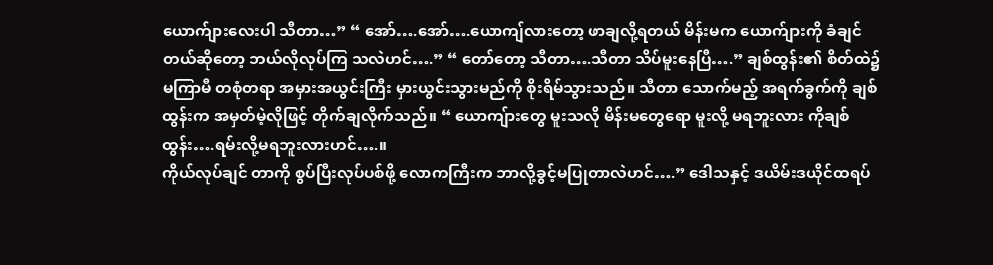ယောက်ျားလေးပါ သီတာ…” “ အော်….အော်….ယောကျ်လားတော့ ဖာချလို့ရတယ် မိန်းမက ယောက်ျားကို ခံချင်တယ်ဆိုတော့ ဘယ်လိုလုပ်ကြ သလဲဟင်….” “ တော်တော့ သီတာ….သီတာ သိပ်မူးနေပြီ….” ချစ်ထွန်း၏ စိတ်ထဲ၌ မကြာမီ တစုံတရာ အမှားအယွင်းကြီး မှားယွင်းသွားမည်ကို စိုးရိမ်သွားသည်။ သီတာ သောက်မည့် အရက်ခွက်ကို ချစ်ထွန်းက အမှတ်မဲ့လိုဖြင့် တိုက်ချလိုက်သည်။ “ ယောကျ်ားတွေ မူးသလို မိန်းမတွေရော မူးလို့ မရဘူးလား ကိုချစ်ထွန်း….ရမ်းလို့မရဘူးလားဟင်….။
ကိုယ်လုပ်ချင် တာကို စွပ်ပြီးလုပ်ပစ်ဖို့ လောကကြီးက ဘာလို့ခွင့်မပြုတာလဲဟင်….” ဒေါသနှင့် ဒယိမ်းဒယိုင်ထရပ်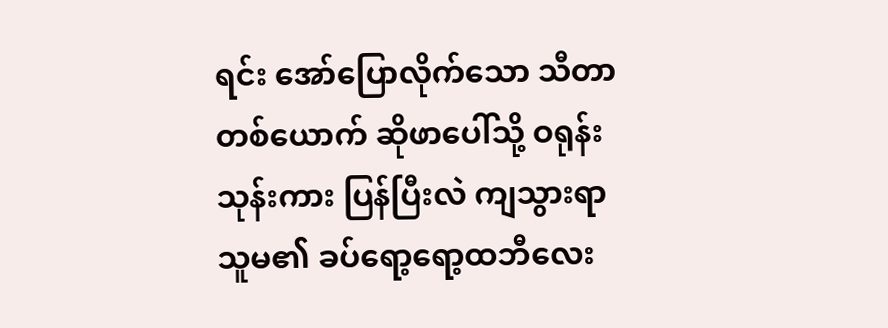ရင်း အော်ပြောလိုက်သော သီတာတစ်ယောက် ဆိုဖာပေါ်သို့ ဝရုန်းသုန်းကား ပြန်ပြီးလဲ ကျသွားရာ သူမ၏ ခပ်ရော့ရော့ထဘီလေး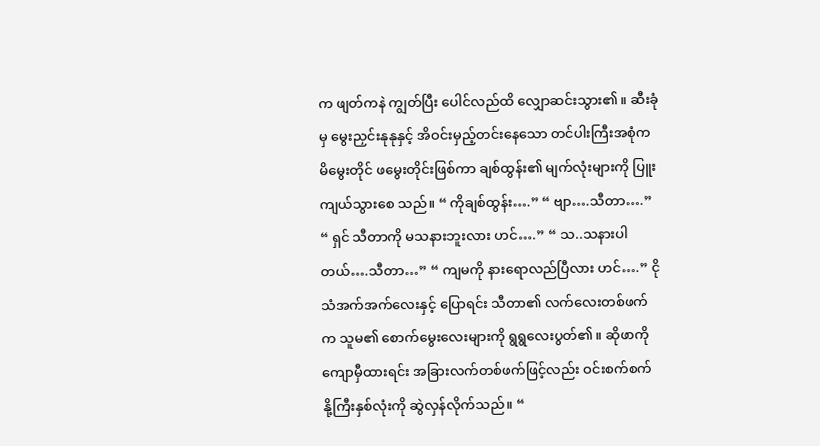က ဖျတ်ကနဲ ကျွတ်ပြီး ပေါင်လည်ထိ လျှောဆင်းသွား၏။ ဆီးခုံမှ မွေးညှင်းနုနုနှင့် အိဝင်းမှည့်တင်းနေသော တင်ပါးကြီးအစုံက မိမွေးတိုင် ဖမွေးတိုင်းဖြစ်ကာ ချစ်ထွန်း၏ မျက်လုံးများကို ပြူးကျယ်သွားစေ သည်။ “ ကိုချစ်ထွန်း….” “ ဗျာ….သီတာ….” “ ရှင် သီတာကို မသနားဘူးလား ဟင်….” “ သ..သနားပါတယ်….သီတာ…” “ ကျမကို နားရောလည်ပြီလား ဟင်….” ငိုသံအက်အက်လေးနှင့် ပြောရင်း သီတာ၏ လက်လေးတစ်ဖက်က သူမ၏ စောက်မွေးလေးများကို ရွရွလေးပွတ်၏။ ဆိုဖာကို ကျောမှီထားရင်း အခြားလက်တစ်ဖက်ဖြင့်လည်း ဝင်းစက်စက် နို့ကြီးနှစ်လုံးကို ဆွဲလှန်လိုက်သည်။ “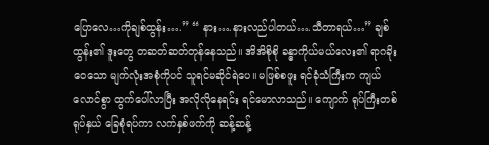ပြောလေ…ကိုချစ်ထွန်း….” “ နား….နားလည်ပါတယ်….သီတာရယ်…” ချစ်ထွန်း၏ ဒူးတွေ တဆတ်ဆတ်တုန်နေသည်။ အိအိစိုစို ခန္ဓာကိုယ်မယ်လေး၏ ရာဂခိုးဝေသော မျက်လုံးအစုံကိုပင် သူရင်မဆိုင်ရဲပေ။ မဖြစ်စဖူး ရင်ခုံသံကြီးက ကျယ်လောင်စွာ ထွက်ပေါ်လာပြီး အလိုလိုနေရင်း ရင်မောလာသည်။ ကျောက် ရုပ်ကြီးတစ်ရုပ်နှယ် ခြေစုံရပ်ကာ လက်နှစ်ဖက်ကို ဆန့်ဆန့်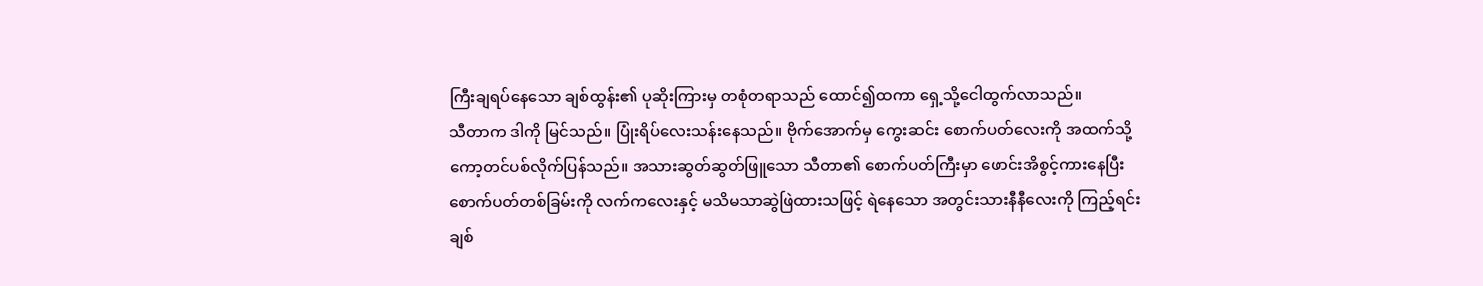ကြီးချရပ်နေသော ချစ်ထွန်း၏ ပုဆိုးကြားမှ တစုံတရာသည် ထောင်၍ထကာ ရှေ့သို့ငေါထွက်လာသည်။
သီတာက ဒါကို မြင်သည်။ ပြုံးရိပ်လေးသန်းနေသည်။ ဗိုက်အောက်မှ ကွေးဆင်း စောက်ပတ်လေးကို အထက်သို့ကော့တင်ပစ်လိုက်ပြန်သည်။ အသားဆွတ်ဆွတ်ဖြူသော သီတာ၏ စောက်ပတ်ကြီးမှာ ဖောင်းအိစွင့်ကားနေပြီး စောက်ပတ်တစ်ခြမ်းကို လက်ကလေးနှင့် မသိမသာဆွဲဖြဲထားသဖြင့် ရဲနေသော အတွင်းသားနီနီလေးကို ကြည့်ရင်း ချစ်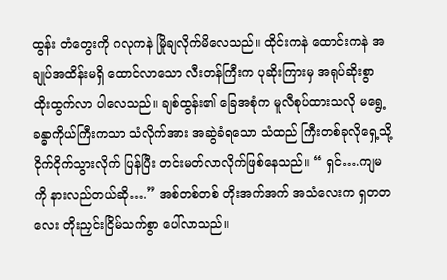ထွန်း တံတွေးကို ဂလုကနဲ မြိုချလိုက်မိလေသည်။ ထိုင်းကနဲ ထောင်းကနဲ အချုပ်အထိန်းမရှိ ထောင်လာသော လီးတန်ကြီးက ပုဆိုးကြားမှ အရုပ်ဆိုးစွာ ထိုးထွက်လာ ပါလေသည်။ ချစ်ထွန်း၏ ခြေအစုံက မူလီစုပ်ထားသလို မရွေ့ ခန္ဓာကိုယ်ကြီးကသာ သံလိုက်အား အဆွဲခံရသော သံထည် ကြီးတစ်ခုလိုရှေ့သို့ ငိုက်ငိုက်သွားလိုက် ပြန်ပြီး တင်းမတ်လာလိုက်ဖြစ်နေသည်။ “ ရှင်….ကျမကို နားလည်တယ်ဆို….” အစ်တစ်တစ် တိုးအက်အက် အသံလေးက ရှတတလေး တိုးညှင်းငြိမ်သက်စွာ ပေါ်လာသည်။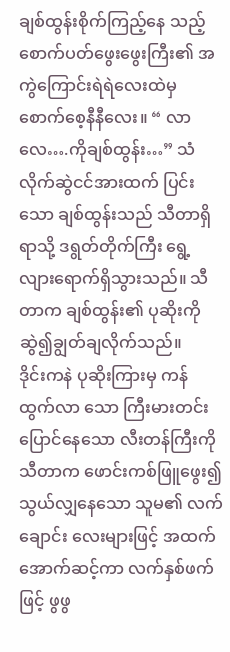ချစ်ထွန်းစိုက်ကြည့်နေ သည့် စောက်ပတ်ဖွေးဖွေးကြီး၏ အကွဲကြောင်းရဲရဲလေးထဲမှ စောက်စေ့နီနီလေး။ “ လာလေ….ကိုချစ်ထွန်း…” သံလိုက်ဆွဲငင်အားထက် ပြင်းသော ချစ်ထွန်းသည် သီတာရှိရာသို့ ဒရွတ်တိုက်ကြီး ရွေ့လျားရောက်ရှိသွားသည်။ သီတာက ချစ်ထွန်း၏ ပုဆိုးကို ဆွဲ၍ချွတ်ချလိုက်သည်။
ဒိုင်းကနဲ ပုဆိုးကြားမှ ကန်ထွက်လာ သော ကြီးမားတင်းပြောင်နေသော လီးတန်ကြီးကို သီတာက ဖောင်းကစ်ဖြူဖွေး၍ သွယ်လျှနေသော သူမ၏ လက်ချောင်း လေးများဖြင့် အထက်အောက်ဆင့်ကာ လက်နှစ်ဖက်ဖြင့် ဖွဖွ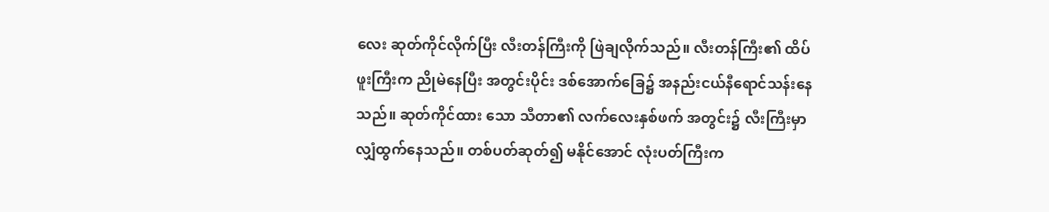လေး ဆုတ်ကိုင်လိုက်ပြီး လီးတန်ကြီးကို ဖြဲချလိုက်သည်။ လီးတန်ကြီး၏ ထိပ်ဖူးကြီးက ညိုမဲနေပြီး အတွင်းပိုင်း ဒစ်အောက်ခြေ၌ အနည်းငယ်နီရောင်သန်းနေသည်။ ဆုတ်ကိုင်ထား သော သီတာ၏ လက်လေးနှစ်ဖက် အတွင်း၌ လီးကြီးမှာ လျှံထွက်နေသည်။ တစ်ပတ်ဆုတ်၍ မနိုင်အောင် လုံးပတ်ကြီးက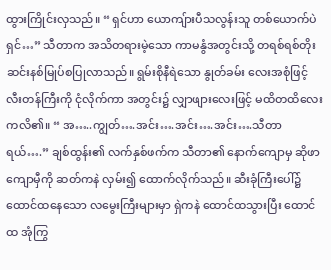ထွားကြိုင်းလှသည်။ “ ရှင်ဟာ ယောကျ်ားပီသလွန်းသူ တစ်ယောက်ပဲ ရှင်…” သီတာက အသိတရားမဲ့သော ကာမနွံအတွင်းသို့ တရစ်ရစ်တိုးဆင်းနစ်မြုပ်စပြုလာသည်။ ရွမ်းစိုနီရဲသော နွုတ်ခမ်း လေးအစုံဖြင့် လီးတန်ကြီးကို ငုံလိုက်ကာ အတွင်း၌ လျှာဖျားလေးဖြင့် မထိတထိလေး ကလိ၏။ “ အ…..ကျွတ်….အင်း….အင်း….အင်း….သီတာရယ်….” ချစ်ထွန်း၏ လက်နှစ်ဖက်က သီတာ၏ နောက်ကျောမှ ဆိုဖာကျောမှီကို ဆတ်ကနဲ လှမ်း၍ ထောက်လိုက်သည်။ ဆီးခုံကြီးပေါ်၌ ထောင်ထနေသော လမွေးကြီးများမှာ ရှဲကနဲ ထောင်ထသွားပြီး ထောင်ထ အုံကြွ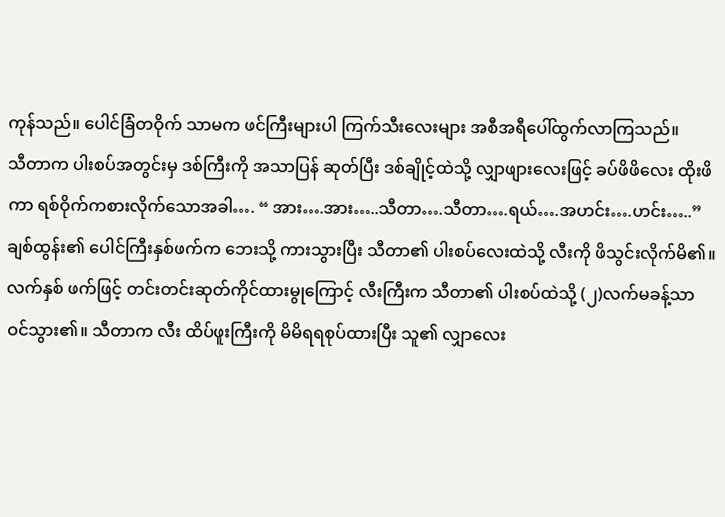ကုန်သည်။ ပေါင်ခြံတဝိုက် သာမက ဖင်ကြီးများပါ ကြက်သီးလေးများ အစီအရီပေါ်ထွက်လာကြသည်။
သီတာက ပါးစပ်အတွင်းမှ ဒစ်ကြီးကို အသာပြန် ဆုတ်ပြီး ဒစ်ချိုင့်ထဲသို့ လျှာဖျားလေးဖြင့် ခပ်ဖိဖိလေး ထိုးဖိကာ ရစ်ဝိုက်ကစားလိုက်သောအခါ…. “ အား….အား…..သီတာ….သီတာ….ရယ်….အဟင်း….ဟင်း…..” ချစ်ထွန်း၏ ပေါင်ကြီးနှစ်ဖက်က ဘေးသို့ ကားသွားပြီး သီတာ၏ ပါးစပ်လေးထဲသို့ လီးကို ဖိသွင်းလိုက်မိ၏။ လက်နှစ် ဖက်ဖြင့် တင်းတင်းဆုတ်ကိုင်ထားမွုကြောင့် လီးကြီးက သီတာ၏ ပါးစပ်ထဲသို့ (၂)လက်မခန့်သာ ဝင်သွား၏။ သီတာက လီး ထိပ်ဖူးကြီးကို မိမိရရစုပ်ထားပြီး သူ၏ လျှာလေး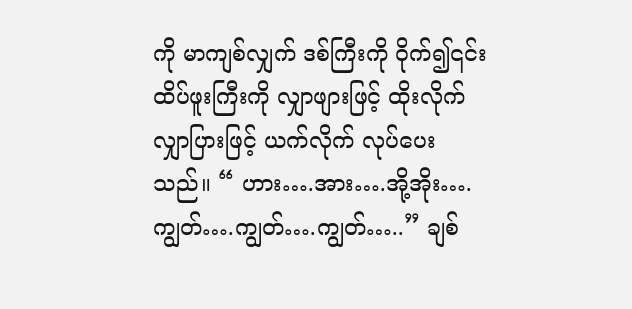ကို မာကျစ်လျှက် ဒစ်ကြီးကို ဝိုက်၍၎င်း ထိပ်ဖူးကြီးကို လျှာဖျားဖြင့် ထိုးလိုက် လျှာပြားဖြင့် ယက်လိုက် လုပ်ပေးသည်။ “ ဟား….အား….အို့အိုး….ကျွတ်….ကျွတ်….ကျွတ်…..” ချစ်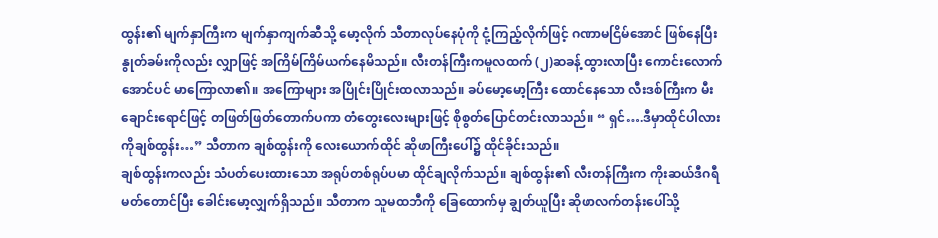ထွန်း၏ မျက်နှာကြီးက မျက်နှာကျက်ဆီသို့ မော့လိုက် သီတာလုပ်နေပုံကို ငုံ့ကြည့်လိုက်ဖြင့် ဂဏာမငြိမ်အောင် ဖြစ်နေပြီး နွုတ်ခမ်းကိုလည်း လျှာဖြင့် အကြိမ်ကြိမ်ယက်နေမိသည်။ လီးတန်ကြီးကမူလထက် (၂)ဆခန့် ထွားလာပြီး ကောင်းလောက်အောင်ပင် မာကြောလာ၏။ အကြောများ အပြိုင်းပြိုင်းထလာသည်။ ခပ်မော့မော့ကြီး ထောင်နေသော လီးဒစ်ကြီးက မီးချောင်းရောင်ဖြင့် တဖြတ်ဖြတ်တောက်ပကာ တံတွေးလေးများဖြင့် စိုစွတ်ပြောင်တင်းလာသည်။ “ ရှင်….ဒီမှာထိုင်ပါလား ကိုချစ်ထွန်း…” သီတာက ချစ်ထွန်းကို လေးယောက်ထိုင် ဆိုဖာကြီးပေါ်၌ ထိုင်ခိုင်းသည်။
ချစ်ထွန်းကလည်း သံပတ်ပေးထားသော အရုပ်တစ်ရုပ်ပမာ ထိုင်ချလိုက်သည်။ ချစ်ထွန်း၏ လီးတန်ကြီးက ကိုးဆယ်ဒီဂရီ မတ်တောင်ပြီး ခေါင်းမော့လျှက်ရှိသည်။ သီတာက သူမထဘီကို ခြေထောက်မှ ချွတ်ယူပြီး ဆိုဖာလက်တန်းပေါ်သို့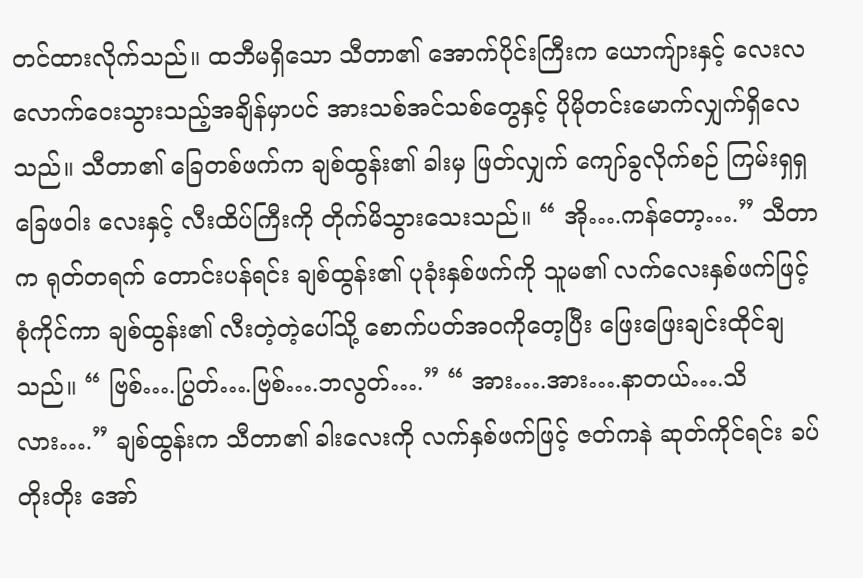တင်ထားလိုက်သည်။ ထဘီမရှိသော သီတာ၏ အောက်ပိုင်းကြီးက ယောကျ်ားနှင့် လေးလ လောက်ဝေးသွားသည့်အချိန်မှာပင် အားသစ်အင်သစ်တွေနှင့် ပိုမိုတင်းမောက်လျှက်ရှိလေသည်။ သီတာ၏ ခြေတစ်ဖက်က ချစ်ထွန်း၏ ခါးမှ ဖြတ်လျှက် ကျော်ခွလိုက်စဉ် ကြမ်းရှရှ ခြေဖဝါး လေးနှင့် လီးထိပ်ကြီးကို တိုက်မိသွားသေးသည်။ “ အို….ကန်တော့….” သီတာက ရုတ်တရက် တောင်းပန်ရင်း ချစ်ထွန်း၏ ပုခုံးနှစ်ဖက်ကို သူမ၏ လက်လေးနှစ်ဖက်ဖြင့် စုံကိုင်ကာ ချစ်ထွန်း၏ လီးတဲ့တဲ့ပေါ်သို့ စောက်ပတ်အဝကိုတေ့ပြီး ဖြေးဖြေးချင်းထိုင်ချသည်။ “ ဗြစ်….ပြွတ်….ဗြစ်….ဘလွတ်….” “ အား….အား….နာတယ်….သိလား….” ချစ်ထွန်းက သီတာ၏ ခါးလေးကို လက်နှစ်ဖက်ဖြင့် ဇတ်ကနဲ ဆုတ်ကိုင်ရင်း ခပ်တိုးတိုး အော်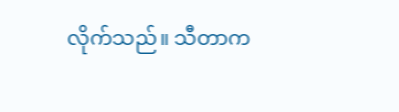လိုက်သည်။ သီတာက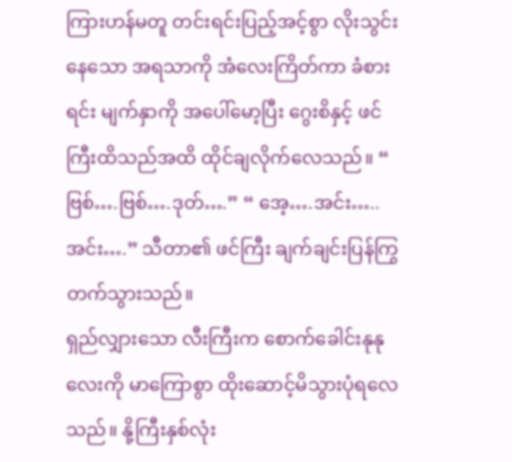ကြားဟန်မတူ တင်းရင်းပြည့်အင့်စွာ လိုးသွင်းနေသော အရသာကို အံလေးကြိတ်ကာ ခံစားရင်း မျက်နှာကို အပေါ်မော့ပြီး ဂွေးစိနှင့် ဖင်ကြီးထိသည်အထိ ထိုင်ချလိုက်လေသည်။ “ ဗြစ်….ဗြစ်….ဒုတ်….” “ အေ့….အင်း…..အင်း….” သီတာ၏ ဖင်ကြီး ချက်ချင်းပြန်ကြွတက်သွားသည်။
ရှည်လျှားသော လီးကြီးက စောက်ခေါင်းနုနုလေးကို မာကြောစွာ ထိုးဆောင့်မိသွားပုံရလေသည်။ နို့ကြီးနှစ်လုံး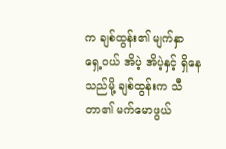က ချစ်ထွန်း၏ မျက်နှာရှေ့ဝယ် အိပဲ့ အိပဲ့နှင့် ရှိနေသည်မို့ ချစ်ထွန်းက သီတာ၏ မက်မောဖွယ်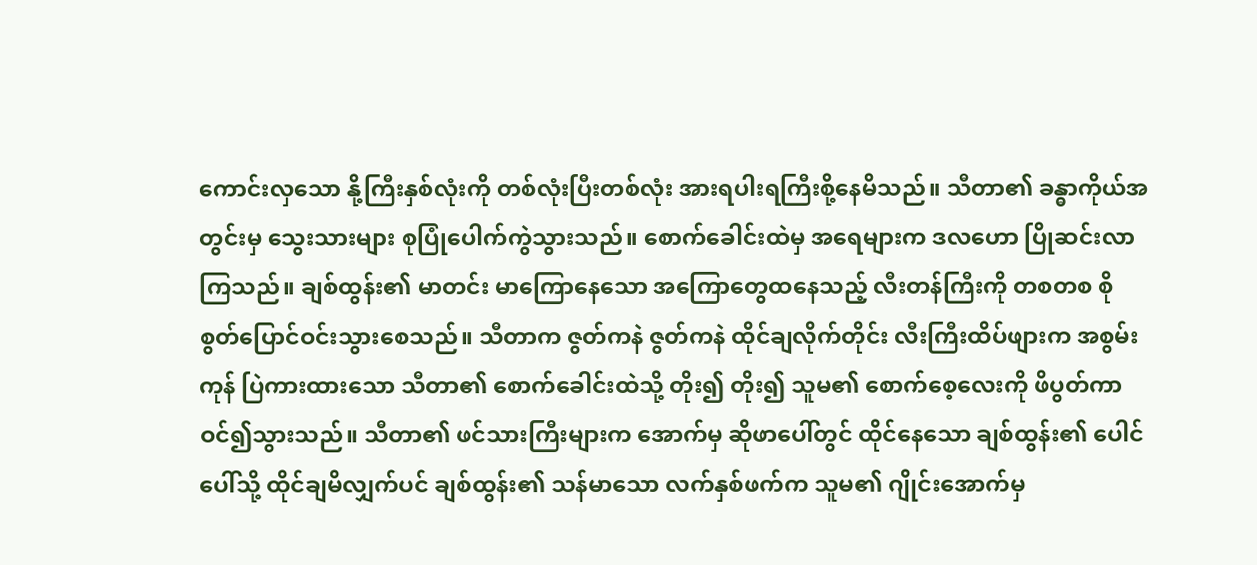ကောင်းလှသော နို့ကြီးနှစ်လုံးကို တစ်လုံးပြီးတစ်လုံး အားရပါးရကြီးစို့နေမိသည်။ သီတာ၏ ခန္ဓာကိုယ်အတွင်းမှ သွေးသားများ စုပြုံပေါက်ကွဲသွားသည်။ စောက်ခေါင်းထဲမှ အရေများက ဒလဟော ပြိုဆင်းလာကြသည်။ ချစ်ထွန်း၏ မာတင်း မာကြောနေသော အကြောတွေထနေသည့် လီးတန်ကြီးကို တစတစ စိုစွတ်ပြောင်ဝင်းသွားစေသည်။ သီတာက ဇွတ်ကနဲ ဇွတ်ကနဲ ထိုင်ချလိုက်တိုင်း လီးကြီးထိပ်ဖျားက အစွမ်းကုန် ပြဲကားထားသော သီတာ၏ စောက်ခေါင်းထဲသို့ တိုး၍ တိုး၍ သူမ၏ စောက်စေ့လေးကို ဖိပွတ်ကာ ဝင်၍သွားသည်။ သီတာ၏ ဖင်သားကြီးများက အောက်မှ ဆိုဖာပေါ်တွင် ထိုင်နေသော ချစ်ထွန်း၏ ပေါင်ပေါ်သို့ ထိုင်ချမိလျှက်ပင် ချစ်ထွန်း၏ သန်မာသော လက်နှစ်ဖက်က သူမ၏ ဂျိုင်းအောက်မှ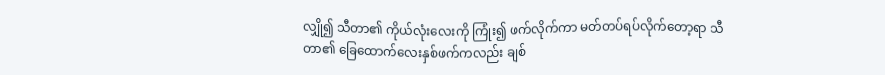လျှို၍ သီတာ၏ ကိုယ်လုံးလေးကို ကြုံး၍ ဖက်လိုက်ကာ မတ်တပ်ရပ်လိုက်တော့ရာ သီတာ၏ ခြေထောက်လေးနှစ်ဖက်ကလည်း ချစ်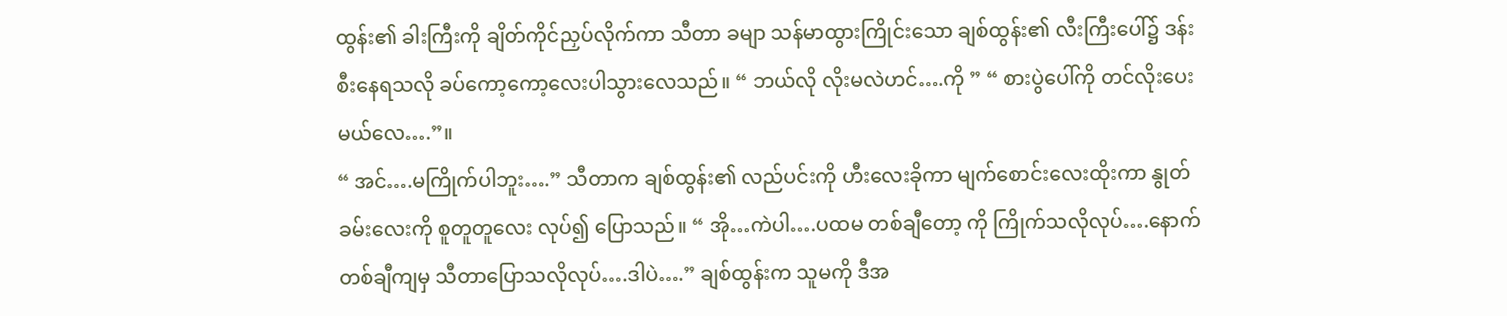ထွန်း၏ ခါးကြီးကို ချိတ်ကိုင်ညှပ်လိုက်ကာ သီတာ ခမျာ သန်မာထွားကြိုင်းသော ချစ်ထွန်း၏ လီးကြီးပေါ်၌ ဒန်းစီးနေရသလို ခပ်ကော့ကော့လေးပါသွားလေသည်။ “ ဘယ်လို လိုးမလဲဟင်….ကို ” “ စားပွဲပေါ်ကို တင်လိုးပေးမယ်လေ….”။
“ အင်….မကြိုက်ပါဘူး….” သီတာက ချစ်ထွန်း၏ လည်ပင်းကို ဟီးလေးခိုကာ မျက်စောင်းလေးထိုးကာ နွုတ်ခမ်းလေးကို စူတူတူလေး လုပ်၍ ပြောသည်။ “ အို…ကဲပါ….ပထမ တစ်ချီတော့ ကို ကြိုက်သလိုလုပ်….နောက်တစ်ချီကျမှ သီတာပြောသလိုလုပ်….ဒါပဲ….” ချစ်ထွန်းက သူမကို ဒီအ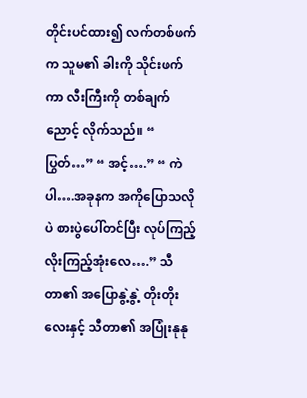တိုင်းပင်ထား၍ လက်တစ်ဖက်က သူမ၏ ခါးကို သိုင်းဖက်ကာ လီးကြီးကို တစ်ချက် ညောင့် လိုက်သည်။ “ ပြွတ်…” “ အင့်….” “ ကဲပါ….အခုနက အကိုပြောသလိုပဲ စားပွဲပေါ်တင်ပြီး လုပ်ကြည့် လိုးကြည့်အုံးလေ….” သီတာ၏ အပြောနွဲ့နွဲ့ တိုးတိုးလေးနှင့် သီတာ၏ အပြုံးနုနု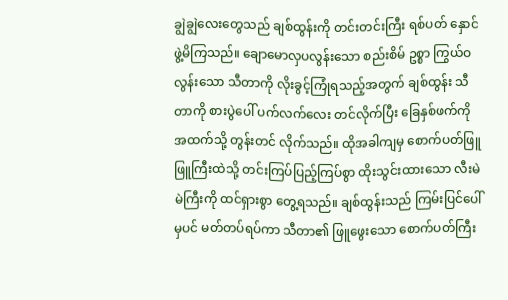ချွဲချွဲလေးတွေသည် ချစ်ထွန်းကို တင်းတင်းကြီး ရစ်ပတ် နှောင်ဖွဲ့မိကြသည်။ ချောမောလှပလွန်းသော စည်းစိမ် ဥစ္စာ ကြွယ်ဝလွန်းသော သီတာကို လိုးခွင့်ကြုံရသည့်အတွက် ချစ်ထွန်း သီတာကို စားပွဲပေါ် ပက်လက်လေး တင်လိုက်ပြီး ခြေနှစ်ဖက်ကို အထက်သို့ တွန်းတင် လိုက်သည်။ ထိုအခါကျမှ စောက်ပတ်ဖြူဖြူကြီးထဲသို့ တင်းကြပ်ပြည့်ကြပ်စွာ ထိုးသွင်းထားသော လီးမဲမဲကြီးကို ထင်ရှားစွာ တွေ့ရသည်။ ချစ်ထွန်းသည် ကြမ်းပြင်ပေါ်မှပင် မတ်တပ်ရပ်ကာ သီတာ၏ ဖြူဖွေးသော စောက်ပတ်ကြီး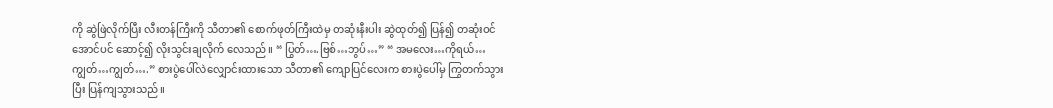ကို ဆွဲဖြဲလိုက်ပြီး လီးတန်ကြီးကို သီတာ၏ စောက်ဖုတ်ကြီးထဲမှ တဆုံးနီးပါး ဆွဲထုတ်၍ ပြန်၍ တဆုံးဝင်အောင်ပင် ဆောင့်၍ လိုးသွင်းချလိုက် လေသည်။ “ ပြွတ်….ဗြစ်…ဘွပ်…” “ အမလေး…ကိုရယ်…ကျွတ်…ကျွတ်….” စားပွဲပေါ်လဲလျှောင်းထားသော သီတာ၏ ကျောပြင်လေးက စားပွဲပေါ်မှ ကြွတက်သွားပြီး ပြန်ကျသွားသည်။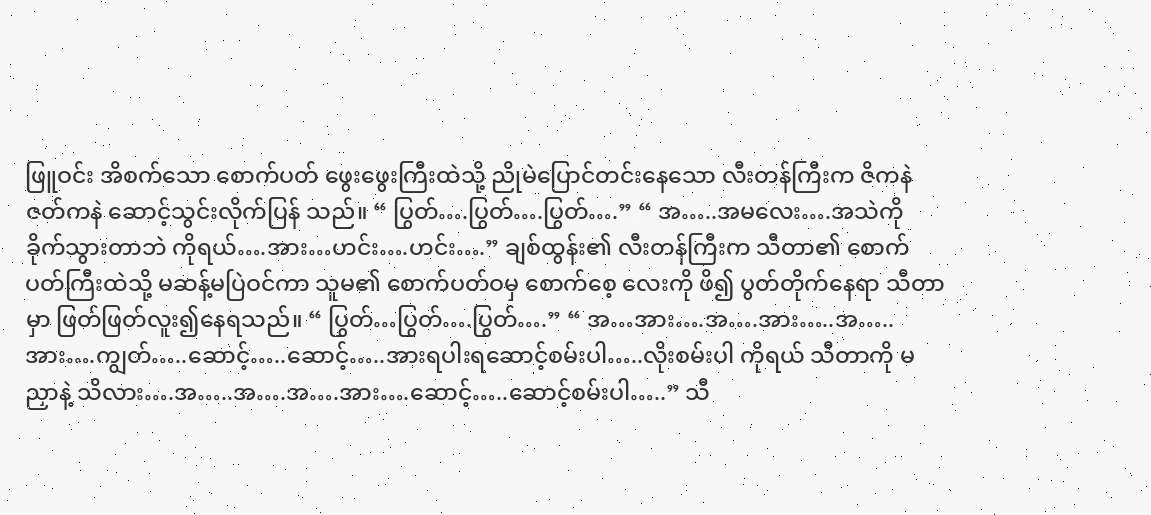ဖြူဝင်း အိစက်သော စောက်ပတ် ဖွေးဖွေးကြီးထဲသို့ ညိုမဲပြောင်တင်းနေသော လီးတန်ကြီးက ဇိကနဲ ဇတ်ကနဲ ဆောင့်သွင်းလိုက်ပြန် သည်။ “ ပြွတ်….ပြွတ်….ပြွတ်….” “ အ…..အမလေး….အသဲကို ခိုက်သွားတာဘဲ ကိုရယ်….အား…ဟင်း….ဟင်း….” ချစ်ထွန်း၏ လီးတန်ကြီးက သီတာ၏ စောက်ပတ်ကြီးထဲသို့ မဆန့်မပြဲဝင်ကာ သူမ၏ စောက်ပတ်ဝမှ စောက်စေ့ လေးကို ဖိ၍ ပွတ်တိုက်နေရာ သီတာမှာ ဖြတ်ဖြတ်လူး၍နေရသည်။ “ ပြွတ်…ပြွတ်….ပြွတ်….” “ အ…အား….အ….အား…..အ…..အား….ကျွတ်…..ဆောင့်…..ဆောင့်…..အားရပါးရဆောင့်စမ်းပါ…..လိုးစမ်းပါ ကိုရယ် သီတာကို မညှာနဲ့ သိလား….အ…..အ….အ….အား….ဆောင့်…..ဆောင့်စမ်းပါ…..” သီ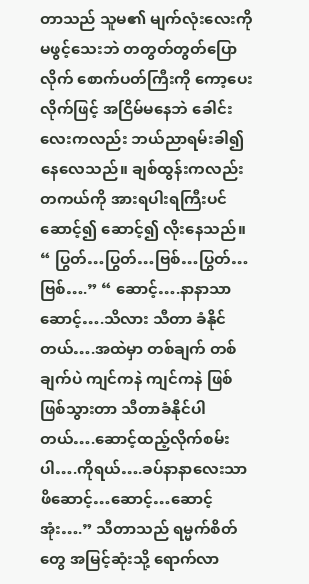တာသည် သူမ၏ မျက်လုံးလေးကို မဖွင့်သေးဘဲ တတွတ်တွတ်ပြောလိုက် စောက်ပတ်ကြီးကို ကော့ပေးလိုက်ဖြင့် အငြိမ်မနေဘဲ ခေါင်းလေးကလည်း ဘယ်ညာရမ်းခါ၍ နေလေသည်။ ချစ်ထွန်းကလည်း တကယ်ကို အားရပါးရကြီးပင် ဆောင့်၍ ဆောင့်၍ လိုးနေသည်။ “ ပြွတ်…ပြွတ်…ဗြစ်…ပြွတ်…ဗြစ်….” “ ဆောင့်….နာနာသာ ဆောင့်….သိလား သီတာ ခံနိုင်တယ်….အထဲမှာ တစ်ချက် တစ်ချက်ပဲ ကျင်ကနဲ ကျင်ကနဲ ဖြစ်ဖြစ်သွားတာ သီတာခံနိုင်ပါတယ်….ဆောင့်ထည့်လိုက်စမ်းပါ….ကိုရယ်….ခပ်နာနာလေးသာ ဖိဆောင့်…ဆောင့်…ဆောင့် အုံး….” သီတာသည် ရမ္မက်စိတ်တွေ အမြင့်ဆုံးသို့ ရောက်လာ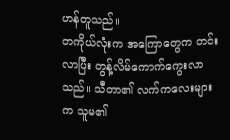ဟန်တူသည်။
တကိုယ်လုံးက အကြောတွေက တင်းလာပြီး တွန့်လိမ်ကောက်ကွေးလာသည်။ သီတာ၏ လက်ကလေးများက သူမ၏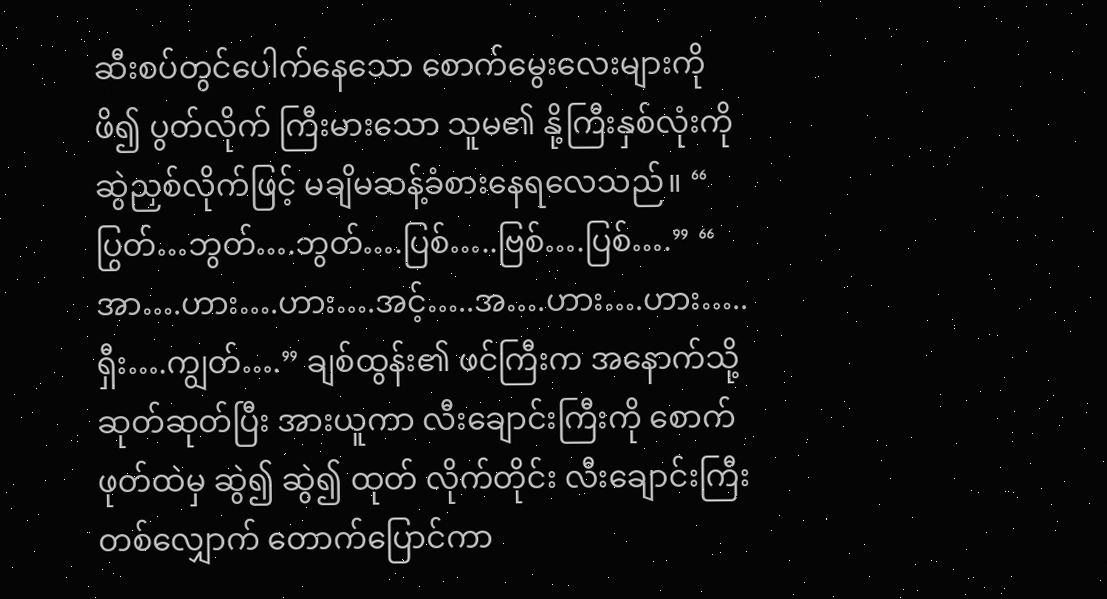ဆီးစပ်တွင်ပေါက်နေသော စောက်မွေးလေးများကို ဖိ၍ ပွတ်လိုက် ကြီးမားသော သူမ၏ နို့ကြီးနှစ်လုံးကို ဆွဲညှစ်လိုက်ဖြင့် မချိမဆန့်ခံစားနေရလေသည်။ “ ပြွတ်…ဘွတ်….ဘွတ်….ပြစ်…..ဗြစ်….ပြစ်….” “ အာ….ဟား….ဟား….အင့်…..အ….ဟား….ဟား…..ရှီး….ကျွတ်….” ချစ်ထွန်း၏ ဖင်ကြီးက အနောက်သို့ ဆုတ်ဆုတ်ပြီး အားယူကာ လီးချောင်းကြီးကို စောက်ဖုတ်ထဲမှ ဆွဲ၍ ဆွဲ၍ ထုတ် လိုက်တိုင်း လီးချောင်းကြီးတစ်လျှောက် တောက်ပြောင်ကာ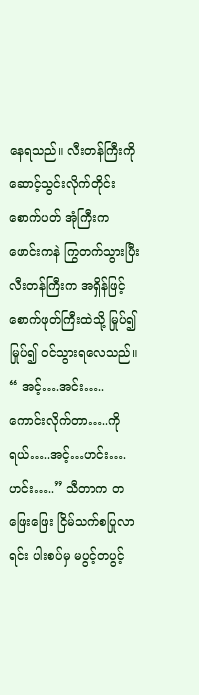နေရသည်။ လီးတန်ကြီးကို ဆောင့်သွင်းလိုက်တိုင်း စောက်ပတ် အုံကြီးက ဖောင်းကနဲ ကြွတက်သွားပြီး လီးတန်ကြီးက အရှိန်ဖြင့် စောက်ဖုတ်ကြီးထဲသို့ မြုပ်၍ မြုပ်၍ ဝင်သွားရလေသည်။ “ အင့်….အင်း…..ကောင်းလိုက်တာ…..ကိုရယ်…..အင့်…ဟင်း….ဟင်း…..” သီတာက တဖြေးဖြေး ငြိမ်သက်စပြုလာရင်း ပါးစပ်မှ မပွင့်တပွင့်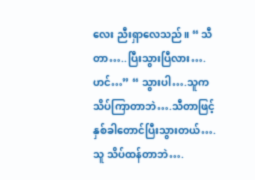လေး ညီးရှာလေသည်။ “ သီတာ…..ပြီးသွားပြီလား….ဟင်…” “ သွားပါ….သူက သိပ်ကြာတာဘဲ….သီတာဖြင့် နှစ်ခါတောင်ပြီးသွားတယ်….သူ သိပ်ထန်တာဘဲ….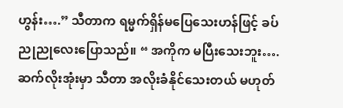ဟွန်း….” သီတာက ရမ္မက်ရှိန်မပြေသေးဟန်ဖြင့် ခပ်ညုညုလေးပြောသည်။ “ အကိုက မပြီးသေးဘူး….ဆက်လိုးအုံးမှာ သီတာ အလိုးခံနိုင်သေးတယ် မဟုတ်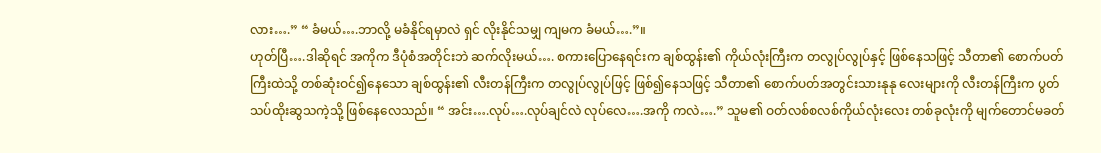လား….” “ ခံမယ်….ဘာလို့ မခံနိုင်ရမှာလဲ ရှင် လိုးနိုင်သမျှ ကျမက ခံမယ်….”။
ဟုတ်ပြီ….ဒါဆိုရင် အကိုက ဒီပုံစံအတိုင်းဘဲ ဆက်လိုးမယ်…. စကားပြောနေရင်းက ချစ်ထွန်း၏ ကိုယ်လုံးကြီးက တလွုပ်လွုပ်နှင့် ဖြစ်နေသဖြင့် သီတာ၏ စောက်ပတ်ကြီးထဲသို့ တစ်ဆုံးဝင်၍နေသော ချစ်ထွန်း၏ လီးတန်ကြီးက တလွုပ်လွုပ်ဖြင့် ဖြစ်၍နေသဖြင့် သီတာ၏ စောက်ပတ်အတွင်းသားနုနု လေးများကို လီးတန်ကြီးက ပွတ်သပ်ထိုးဆွသကဲ့သို့ ဖြစ်နေလေသည်။ “ အင်း….လုပ်….လုပ်ချင်လဲ လုပ်လေ….အကို ကလဲ….” သူမ၏ ဝတ်လစ်စလစ်ကိုယ်လုံးလေး တစ်ခုလုံးကို မျက်တောင်မခတ်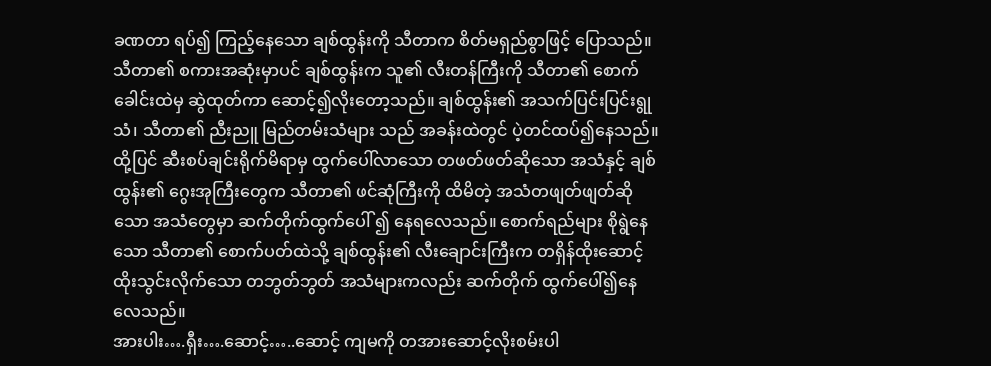ခဏတာ ရပ်၍ ကြည့်နေသော ချစ်ထွန်းကို သီတာက စိတ်မရှည်စွာဖြင့် ပြောသည်။ သီတာ၏ စကားအဆုံးမှာပင် ချစ်ထွန်းက သူ၏ လီးတန်ကြီးကို သီတာ၏ စောက် ခေါင်းထဲမှ ဆွဲထုတ်ကာ ဆောင့်၍လိုးတော့သည်။ ချစ်ထွန်း၏ အသက်ပြင်းပြင်းရွုသံ၊ သီတာ၏ ညီးညူ မြည်တမ်းသံများ သည် အခန်းထဲတွင် ပဲ့တင်ထပ်၍နေသည်။ ထို့ပြင် ဆီးစပ်ချင်းရိုက်မိရာမှ ထွက်ပေါ်လာသော တဖတ်ဖတ်ဆိုသော အသံနှင့် ချစ်ထွန်း၏ ဂွေးအုကြီးတွေက သီတာ၏ ဖင်ဆုံကြီးကို ထိမိတဲ့ အသံတဖျတ်ဖျတ်ဆိုသော အသံတွေမှာ ဆက်တိုက်ထွက်ပေါ် ၍ နေရလေသည်။ စောက်ရည်များ စိုရွဲနေသော သီတာ၏ စောက်ပတ်ထဲသို့ ချစ်ထွန်း၏ လီးချောင်းကြီးက တရှိန်ထိုးဆောင့် ထိုးသွင်းလိုက်သော တဘွတ်ဘွတ် အသံများကလည်း ဆက်တိုက် ထွက်ပေါ်၍နေလေသည်။
အားပါး….ရှီး….ဆောင့်…..ဆောင့် ကျမကို တအားဆောင့်လိုးစမ်းပါ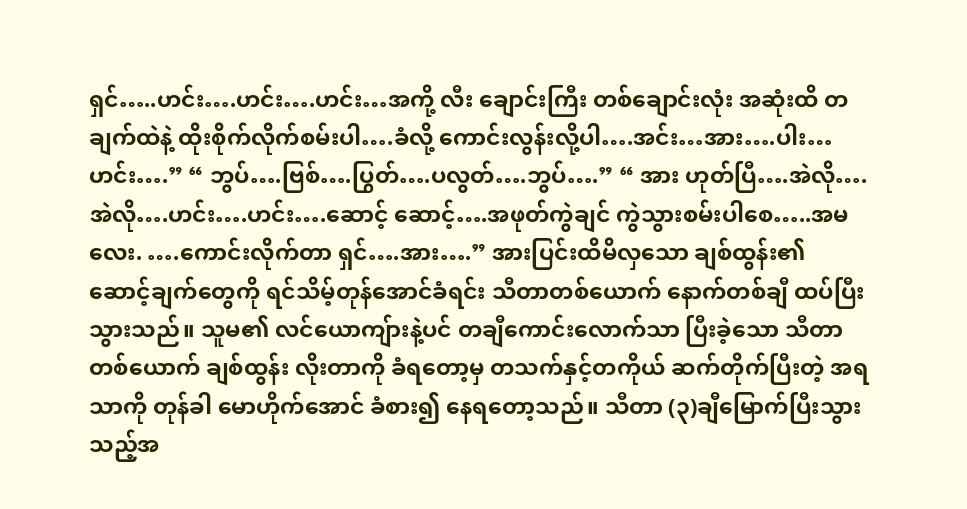ရှင်…..ဟင်း….ဟင်း….ဟင်း…အကို့ လီး ချောင်းကြီး တစ်ချောင်းလုံး အဆုံးထိ တချက်ထဲနဲ့ ထိုးစိုက်လိုက်စမ်းပါ….ခံလို့ ကောင်းလွန်းလို့ပါ….အင်း…အား….ပါး… ဟင်း….” “ ဘွပ်….ဗြစ်….ပြွတ်….ပလွတ်….ဘွပ်….” “ အား ဟုတ်ပြီ….အဲလို….အဲလို….ဟင်း….ဟင်း….ဆောင့် ဆောင့်….အဖုတ်ကွဲချင် ကွဲသွားစမ်းပါစေ…..အမလေး. ….ကောင်းလိုက်တာ ရှင်….အား….” အားပြင်းထိမိလှသော ချစ်ထွန်း၏ ဆောင့်ချက်တွေကို ရင်သိမ့်တုန်အောင်ခံရင်း သီတာတစ်ယောက် နောက်တစ်ချီ ထပ်ပြီး သွားသည်။ သူမ၏ လင်ယောကျ်ားနဲ့ပင် တချီကောင်းလောက်သာ ပြီးခဲ့သော သီတာတစ်ယောက် ချစ်ထွန်း လိုးတာကို ခံရတော့မှ တသက်နှင့်တကိုယ် ဆက်တိုက်ပြီးတဲ့ အရသာကို တုန်ခါ မောဟိုက်အောင် ခံစား၍ နေရတော့သည်။ သီတာ (၃)ချီမြောက်ပြီးသွားသည့်အ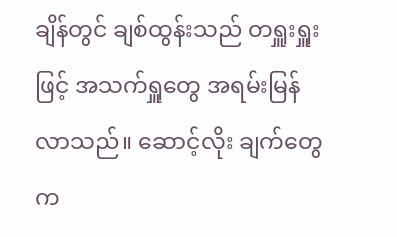ချိန်တွင် ချစ်ထွန်းသည် တရှူးရှူးဖြင့် အသက်ရှူတွေ အရမ်းမြန်လာသည်။ ဆောင့်လိုး ချက်တွေက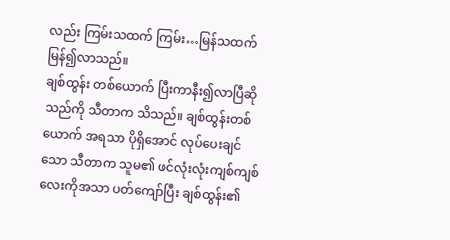လည်း ကြမ်းသထက် ကြမ်း…မြန်သထက် မြန်၍လာသည်။
ချစ်ထွန်း တစ်ယောက် ပြီးကာနီး၍လာပြီဆိုသည်ကို သီတာက သိသည်။ ချစ်ထွန်းတစ်ယောက် အရသာ ပိုရှိအောင် လုပ်ပေးချင်သော သီတာက သူမ၏ ဖင်လုံးလုံးကျစ်ကျစ် လေးကိုအသာ ပတ်ကျော်ပြီး ချစ်ထွန်း၏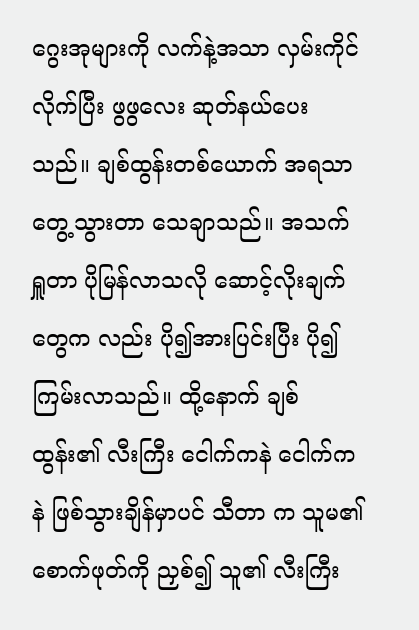ဂွေးအုများကို လက်နဲ့အသာ လှမ်းကိုင်လိုက်ပြီး ဖွဖွလေး ဆုတ်နယ်ပေးသည်။ ချစ်ထွန်းတစ်ယောက် အရသာတွေ့သွားတာ သေချာသည်။ အသက်ရှူတာ ပိုမြန်လာသလို ဆောင့်လိုးချက်တွေက လည်း ပို၍အားပြင်းပြီး ပို၍ ကြမ်းလာသည်။ ထို့နောက် ချစ်ထွန်း၏ လီးကြီး ငေါက်ကနဲ ငေါက်ကနဲ ဖြစ်သွားချိန်မှာပင် သီတာ က သူမ၏ စောက်ဖုတ်ကို ညှစ်၍ သူ၏ လီးကြီး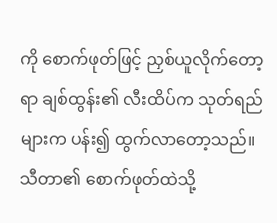ကို စောက်ဖုတ်ဖြင့် ညှစ်ယူလိုက်တော့ရာ ချစ်ထွန်း၏ လီးထိပ်က သုတ်ရည် များက ပန်း၍ ထွက်လာတော့သည်။ သီတာ၏ စောက်ဖုတ်ထဲသို့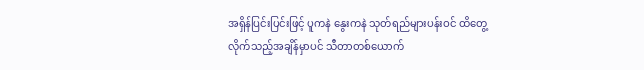အရှိန်ပြင်းပြင်းဖြင့် ပူကနဲ နွေးကနဲ သုတ်ရည်များပန်းဝင် ထိတွေ့လိုက်သည့်အချိန်မှာပင် သီတာတစ်ယောက်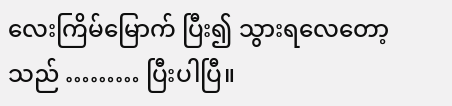လေးကြိမ်မြောက် ပြီး၍ သွားရလေတော့သည် ……… ပြီးပါပြီ။